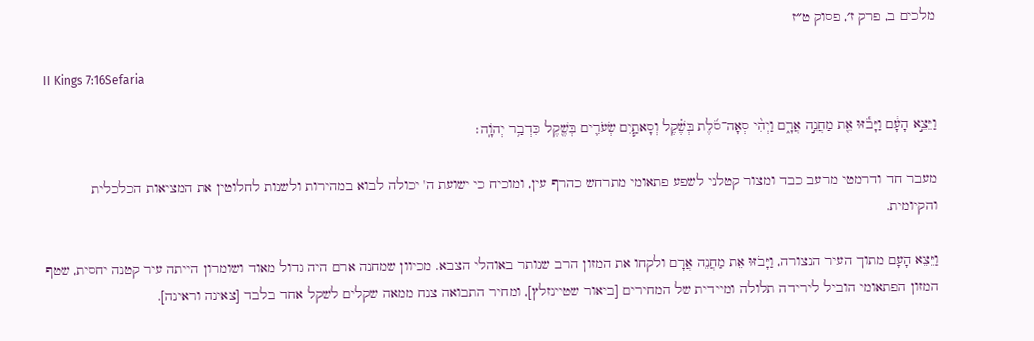מלכים ב, פרק ז׳, פסוק ט״ז

II Kings 7:16Sefaria

וַיֵּצֵ֣א הָעָ֔ם וַיָּבֹ֕זּוּ אֵ֖ת מַחֲנֵ֣ה אֲרָ֑ם וַיְהִ֨י סְאָה־סֹ֜לֶת בְּשֶׁ֗קֶל וְסָאתַ֧יִם שְׂעֹרִ֛ים בְּשֶׁ֖קֶל כִּדְבַ֥ר יְהֹוָֽה׃

מעבר חד ודרמטי מרעב כבד ומצור קטלני לשפע פתאומי מתרחש כהרף עין, ומוכיח כי ישועת ה' יכולה לבוא במהירות ולשנות לחלוטין את המציאות הכלכלית והקיומית.

וַיֵּצֵא הָעָם מתוך העיר הנצורה, וַיָּבֹזּוּ אֵת מַחֲנֵה אֲרָם ולקחו את המזון הרב שנותר באוהלי הצבא. מכיוון שמחנה ארם היה גדול מאוד ושומרון הייתה עיר קטנה יחסית, שטף המזון הפתאומי הוביל לירידה תלולה ומיידית של המחירים [ביאור שטיינזלץ], ומחיר התבואה צנח ממאה שקלים לשקל אחד בלבד [צאינה וראינה].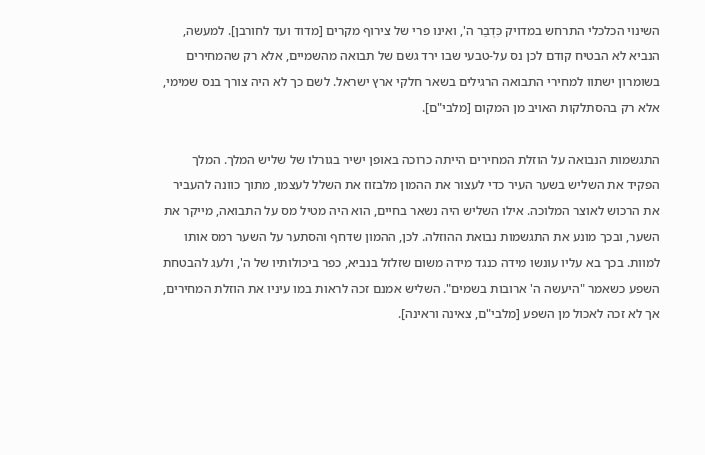השינוי הכלכלי התרחש במדויק כִּדְבַר ה', ואינו פרי של צירוף מקרים [מדוד ועד לחורבן]. למעשה, הנביא לא הבטיח קודם לכן נס על-טבעי שבו ירד גשם של תבואה מהשמיים, אלא רק שהמחירים בשומרון ישתוו למחירי התבואה הרגילים בשאר חלקי ארץ ישראל. לשם כך לא היה צורך בנס שמימי, אלא רק בהסתלקות האויב מן המקום [מלבי"ם].

התגשמות הנבואה על הוזלת המחירים הייתה כרוכה באופן ישיר בגורלו של שליש המלך. המלך הפקיד את השליש בשער העיר כדי לעצור את ההמון מלבזוז את השלל לעצמו, מתוך כוונה להעביר את הרכוש לאוצר המלוכה. אילו השליש היה נשאר בחיים, הוא היה מטיל מס על התבואה, מייקר את השער, ובכך מונע את התגשמות נבואת ההוזלה. לכן, ההמון שדחף והסתער על השער רמס אותו למוות. בכך בא עליו עונשו מידה כנגד מידה משום שזלזל בנביא, כפר ביכולותיו של ה', ולעג להבטחת השפע כשאמר "היעשה ה' ארובות בשמים". השליש אמנם זכה לראות במו עיניו את הוזלת המחירים, אך לא זכה לאכול מן השפע [מלבי"ם, צאינה וראינה].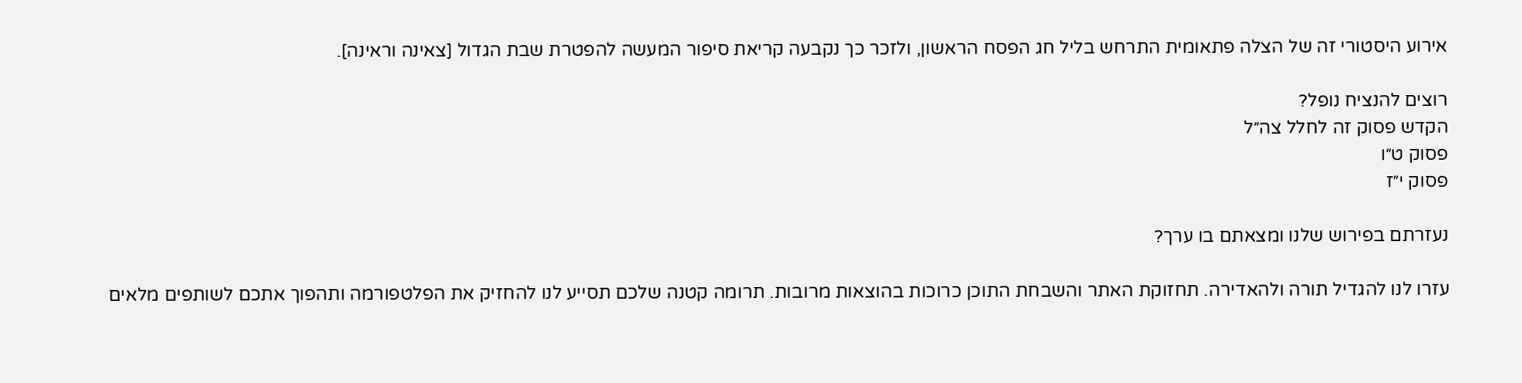אירוע היסטורי זה של הצלה פתאומית התרחש בליל חג הפסח הראשון, ולזכר כך נקבעה קריאת סיפור המעשה להפטרת שבת הגדול [צאינה וראינה].

רוצים להנציח נופל?
הקדש פסוק זה לחלל צה״ל
פסוק ט״ו
פסוק י״ז

נעזרתם בפירוש שלנו ומצאתם בו ערך?

עזרו לנו להגדיל תורה ולהאדירה. תחזוקת האתר והשבחת התוכן כרוכות בהוצאות מרובות. תרומה קטנה שלכם תסייע לנו להחזיק את הפלטפורמה ותהפוך אתכם לשותפים מלאים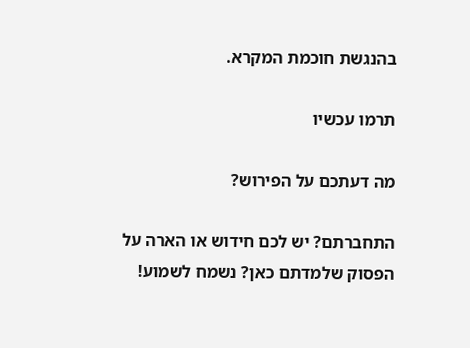בהנגשת חוכמת המקרא.

תרמו עכשיו

מה דעתכם על הפירוש?

התחברתם? יש לכם חידוש או הארה על הפסוק שלמדתם כאן? נשמח לשמוע!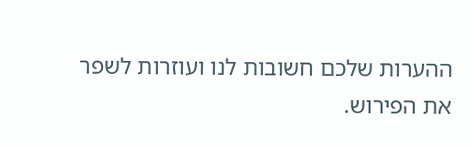ההערות שלכם חשובות לנו ועוזרות לשפר את הפירוש.